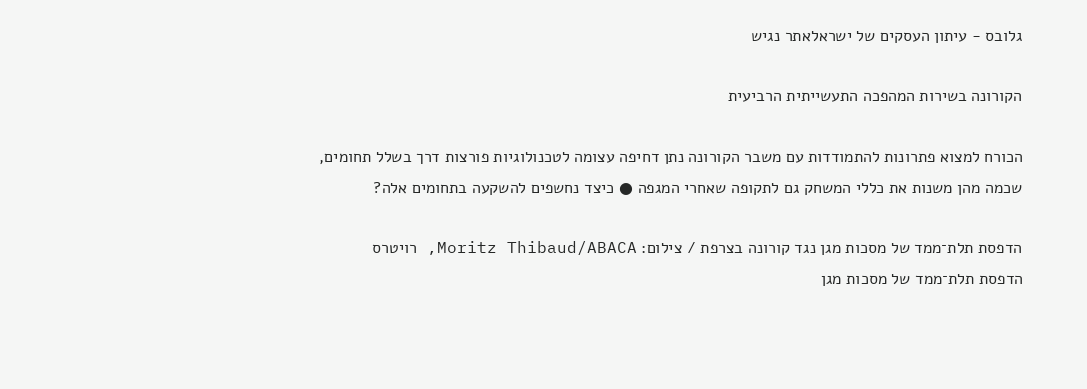גלובס - עיתון העסקים של ישראלאתר נגיש

הקורונה בשירות המהפכה התעשייתית הרביעית

הכורח למצוא פתרונות להתמודדות עם משבר הקורונה נתן דחיפה עצומה לטכנולוגיות פורצות דרך בשלל תחומים, שכמה מהן משנות את כללי המשחק גם לתקופה שאחרי המגפה ● כיצד נחשפים להשקעה בתחומים אלה?

הדפסת תלת־ממד של מסכות מגן נגד קורונה בצרפת / צילום: Moritz Thibaud/ABACA, רויטרס
הדפסת תלת־ממד של מסכות מגן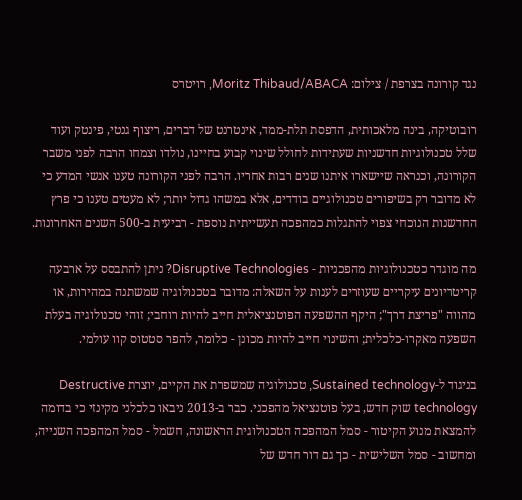נגד קורונה בצרפת / צילום: Moritz Thibaud/ABACA, רויטרס

רובוטיקה, בינה מלאכותית, הדפסת תלת-ממד, אינטרנט של דברים, ריצוף גנטי, פינטק ועוד שלל טכנולוגיות חדשניות שעתידות לחולל שינוי קבוע בחיינו, נולדו וצמחו הרבה לפני משבר הקורונה, וכנראה שיישארו איתנו שנים רבות אחריו. הרבה לפני הקורונה טענו אנשי המדע כי לא מדובר רק בשיפורים טכנולוגיים בודדים, אלא במשהו גדול יותר; לא מעטים טענו כי פרץ החדשנות הנוכחי צפוי להתגלות כמהפכה תעשייתית נוספת - רביעית ב-500 השנים האחרונות.

מה מוגדר כטכנולוגיות מהפכניות - Disruptive Technologies? ניתן להתבסס על ארבעה קריטריונים עיקריים שעוזרים לענות על השאלה: מדובר בטכנולוגיה שמשתנה במהירות, או מהווה "פריצת דרך"; היקף ההשפעה הפוטנציאלית חייב להיות רוחבי; זוהי טכנולוגיה בעלת השפעה מאקרו-כלכלית; והשינוי חייב להיות מכונן - כלומר, להפר סטטוס קוו עולמי.

בניגוד ל-Sustained technology, טכנולוגיה שמשפרת את הקיים, יוצרת Destructive technology שוק חדש, בעל פוטנציאל מהפכני. כבר ב-2013 ניבאו כלכלני מקינזי כי בדומה להמצאת מנוע הקיטור - סמל המהפכה הטכנולוגית הראשונה, חשמל - סמל המהפכה השנייה, ומחשוב - סמל השלישית - כך גם דור חדש של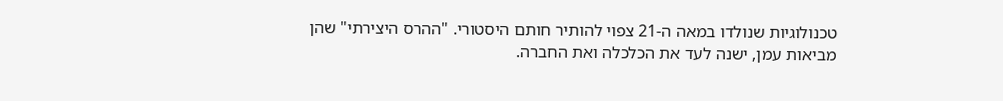טכנולוגיות שנולדו במאה ה-21 צפוי להותיר חותם היסטורי. "ההרס היצירתי" שהן מביאות עמן, ישנה לעד את הכלכלה ואת החברה.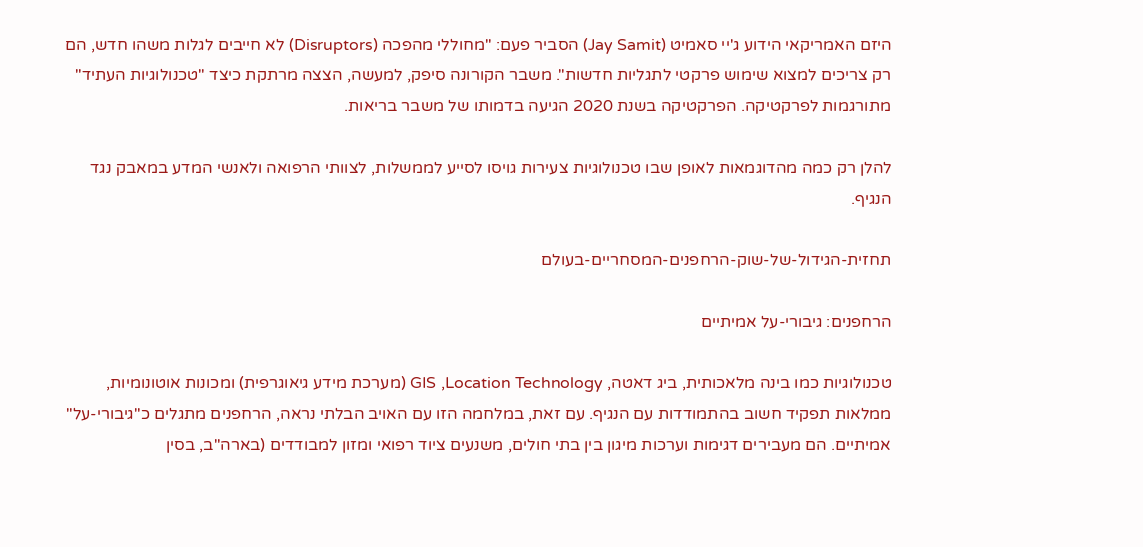היזם האמריקאי הידוע ג'יי סאמיט (Jay Samit) הסביר פעם: "מחוללי מהפכה (Disruptors) לא חייבים לגלות משהו חדש, הם רק צריכים למצוא שימוש פרקטי לתגליות חדשות". משבר הקורונה סיפק, למעשה, הצצה מרתקת כיצד "טכנולוגיות העתיד" מתורגמות לפרקטיקה. הפרקטיקה בשנת 2020 הגיעה בדמותו של משבר בריאות.

להלן רק כמה מהדוגמאות לאופן שבו טכנולוגיות צעירות גויסו לסייע לממשלות, לצוותי הרפואה ולאנשי המדע במאבק נגד הנגיף.

תחזית-הגידול-של-שוק-הרחפנים-המסחריים-בעולם

הרחפנים: גיבורי-על אמיתיים

טכנולוגיות כמו בינה מלאכותית, ביג דאטה, GIS ,Location Technology (מערכת מידע גיאוגרפית) ומכונות אוטונומיות, ממלאות תפקיד חשוב בהתמודדות עם הנגיף. עם זאת, במלחמה הזו עם האויב הבלתי נראה, הרחפנים מתגלים כ"גיבורי-על" אמיתיים. הם מעבירים דגימות וערכות מיגון בין בתי חולים, משנעים ציוד רפואי ומזון למבודדים (בארה"ב, בסין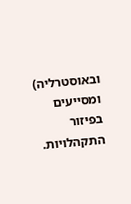ובאוסטרליה) ומסייעים בפיזור התקהלויות.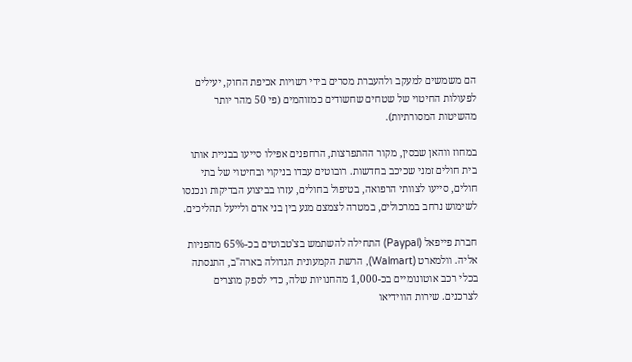הם משמשים למעקב ולהעברת מסרים בידי רשויות אכיפת החוק, יעילים לפעולות החיטוי של שטחים שחשודים כמזוהמים (פי 50 מהר יותר מהשיטות המסורתיות).

במחוז ווהאן שבסין, מקור ההתפרצות, הרחפנים אפילו סייעו בבניית אותו בית חולים זמני שכיכב בחדשות. רובוטים עבדו בניקוי ובחיטוי של בתי חולים, סייעו לצוותי הרפואה, בטיפול בחולים, עזרו בביצוע הבדיקות ונכנסו לשימוש נרחב במרכולים, במטרה לצמצם מגע בין בני אדם ולייעל תהליכים.

חברת פייפאל (Paypal) התחילה להשתמש בצ'טבוטים בכ-65% מהפניות אליה. וולמארט (Walmart), הרשת הקמעונית הגדולה בארה"ב, התנסתה בכלי רכב אוטונומיים בכ-1,000 מהחנויות שלה, כדי לספק מוצרים לצרכנים. שירות הווידיאו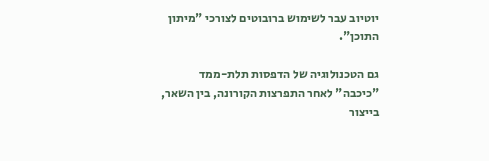יוטיוב עבר לשימוש ברובוטים לצורכי "מיתון התוכן".

גם הטכנולוגיה של הדפסות תלת-ממד "כיכבה" לאחר התפרצות הקורונה, בין השאר, בייצור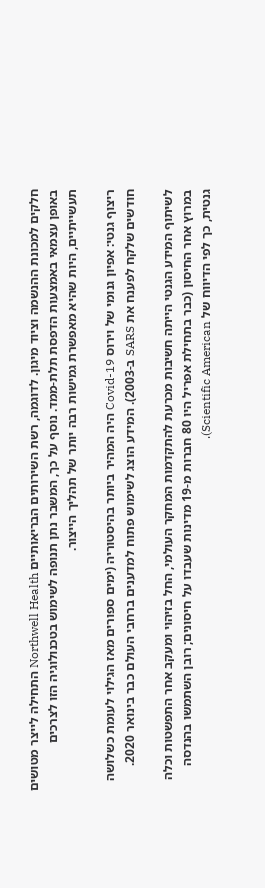חלקים למכונת ההנשמה וציוד מיגון. לדוגמה, רשת השירותים הבריאותיים Northwell Health התחילה לייצר מטושים באופן עצמאי באמצעות הדפסת תלת-ממד. נוסף על כך, המשבר נתן תנופה לשימוש בטכנולוגיה הזו לצרכים תעשייתיים, היות שהיא מאפשרת גמישות רבה יותר של תהליך הייצור.

ריצוף גנטי: אפיון גנומי של וירוס Covid-19 היה המהיר ביותר בהיסטוריה (ימים ספורים מאז הגילוי לעומת כשלושה חודשים שלקח לפענח את SARS ב-2003). המידע הוצג לשימוש פתוח למדענים ברחבי העולם כבר בינואר 2020.

לשיתוף המידע הגנטי הייתה חשיבות מכרעת להתקדמות המחקר העולמי, החל בזיהוי ומעקב אחר התפשטות וכלה במרוץ אחר החיסון (כבר בתחילת אפריל היו 80 חברות מ-19 מדינות שעבדו על חיסונים; רובן השתמשו בהנדסה גנטית, כך לפי הדיווח של Scientific American).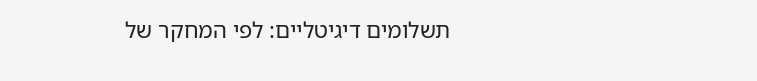תשלומים דיגיטליים: לפי המחקר של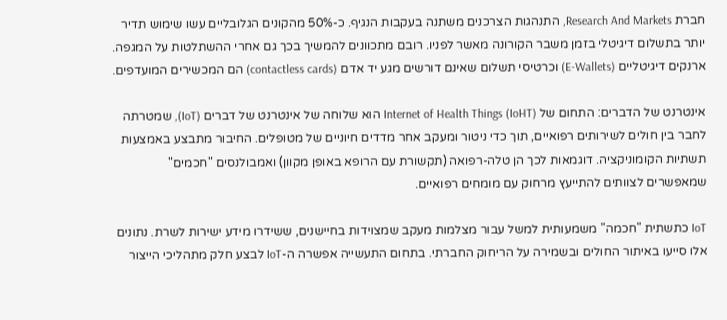חברת Research And Markets, התנהגות הצרכנים משתנה בעקבות הנגיף. כ-50% מהקונים הגלובליים עשו שימוש תדיר יותר בתשלום דיגיטלי בזמן משבר הקורונה מאשר לפניו. רובם מתכוונים להמשיך בכך גם אחרי ההשתלטות על המגפה. ארנקים דיגיטליים (E-Wallets) וכרטיסי תשלום שאינם דורשים מגע יד אדם (contactless cards) הם המכשירים המועדפים.

אינטרנט של הדברים: התחום של (Internet of Health Things (IoHT הוא שלוחה של אינטרנט של דברים (IoT), שמטרתה לחבר בין חולים לשירותים רפואיים, תוך כדי ניטור ומעקב אחר מדדים חיוניים של מטופלים. החיבור מתבצע באמצעות תשתיות הקומוניקציה. דוגמאות לכך הן טלה-רפואה (תקשורת עם הרופא באופן מקוון) ואמבולנסים "חכמים" שמאפשרים לצוותים להתייעץ מרחוק עם מומחים רפואיים.

IoT כתשתית "חכמה" משמעותית למשל עבור מצלמות מעקב שמצוידות בחיישנים, ששידרו מידע ישירות לשרת. נתונים אלו סייעו באיתור החולים ובשמירה על הריחוק החברתי. בתחום התעשייה אפשרה ה-IoT לבצע חלק מתהליכי הייצור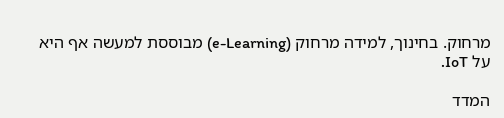מרחוק. בחינוך, למידה מרחוק (e-Learning) מבוססת למעשה אף היא על IoT.

המדד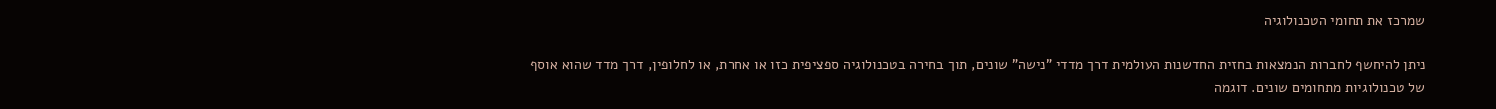שמרכז את תחומי הטכנולוגיה

ניתן להיחשף לחברות הנמצאות בחזית החדשנות העולמית דרך מדדי "נישה" שונים, תוך בחירה בטכנולוגיה ספציפית כזו או אחרת, או לחלופין, דרך מדד שהוא אוסף של טכנולוגיות מתחומים שונים. דוגמה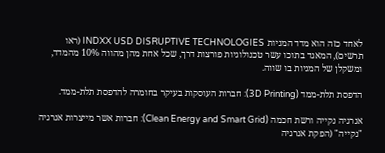לאחד כזה הוא מדד המניות INDXX USD DISRUPTIVE TECHNOLOGIES (ראו תרשים), המאגד בתוכו עשר טכנולוגיות פורצות דרך, שכל אחת מהן מהווה 10% מהמדד, ומשקלן של המניות בו שווה.

הדפסת תלת-ממד (3D Printing): חברות העוסקות בעיקר בחומרה להדפסת תלת-ממד.

אנרגיה נקייה ורשת חכמה (Clean Energy and Smart Grid): חברות אשר מייצרות אנרגיה "נקייה" (הפקת אנרגיה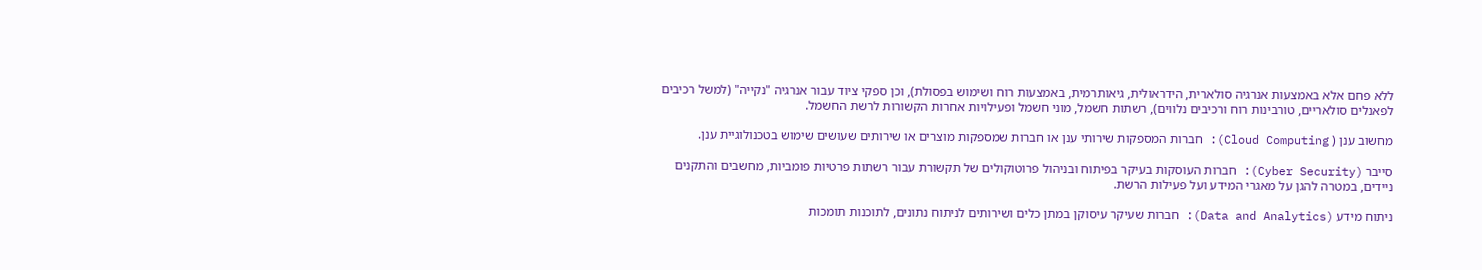ללא פחם אלא באמצעות אנרגיה סולארית, הידראולית, גיאותרמית, באמצעות רוח ושימוש בפסולת), וכן ספקי ציוד עבור אנרגיה "נקייה" (למשל רכיבים לפאנלים סולאריים, טורבינות רוח ורכיבים נלווים), רשתות חשמל, מוני חשמל ופעילויות אחרות הקשורות לרשת החשמל.

מחשוב ענן ( Cloud Computing): חברות המספקות שירותי ענן או חברות שמספקות מוצרים או שירותים שעושים שימוש בטכנולוגיית ענן.

סייבר (Cyber Security): חברות העוסקות בעיקר בפיתוח ובניהול פרוטוקולים של תקשורת עבור רשתות פרטיות פומביות, מחשבים והתקנים ניידים, במטרה להגן על מאגרי המידע ועל פעילות הרשת.

ניתוח מידע (Data and Analytics): חברות שעיקר עיסוקן במתן כלים ושירותים לניתוח נתונים, לתוכנות תומכות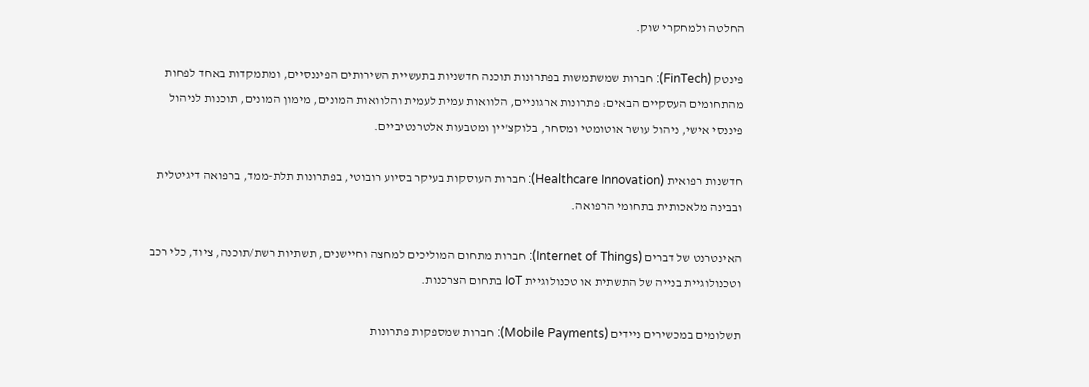החלטה ולמחקרי שוק.

פינטק (FinTech): חברות שמשתמשות בפתרונות תוכנה חדשניות בתעשיית השירותים הפיננסיים, ומתמקדות באחד לפחות מהתחומים העסקיים הבאים: פתרונות ארגוניים, הלוואות עמית לעמית והלוואות המונים, מימון המונים, תוכנות לניהול פיננסי אישי, ניהול עושר אוטומטי ומסחר, בלוקצ'יין ומטבעות אלטרנטיביים.

חדשנות רפואית (Healthcare Innovation): חברות העוסקות בעיקר בסיוע רובוטי, בפתרונות תלת-ממד, ברפואה דיגיטלית ובבינה מלאכותית בתחומי הרפואה.

האינטרנט של דברים (Internet of Things): חברות מתחום המוליכים למחצה וחיישנים, תשתיות רשת/תוכנה, ציוד, כלי רכב וטכנולוגיית בנייה של התשתית או טכנולוגיית IoT בתחום הצרכנות.

תשלומים במכשירים ניידים (Mobile Payments): חברות שמספקות פתרונות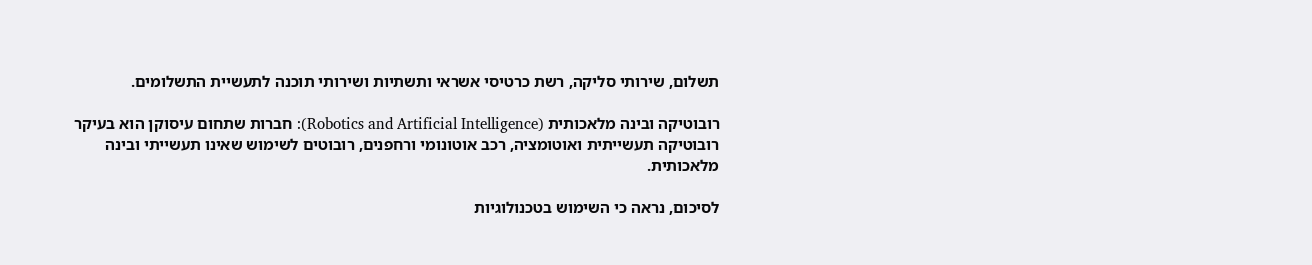תשלום, שירותי סליקה, רשת כרטיסי אשראי ותשתיות ושירותי תוכנה לתעשיית התשלומים.

רובוטיקה ובינה מלאכותית (Robotics and Artificial Intelligence): חברות שתחום עיסוקן הוא בעיקר רובוטיקה תעשייתית ואוטומציה, רכב אוטונומי ורחפנים, רובוטים לשימוש שאינו תעשייתי ובינה מלאכותית.

לסיכום, נראה כי השימוש בטכנולוגיות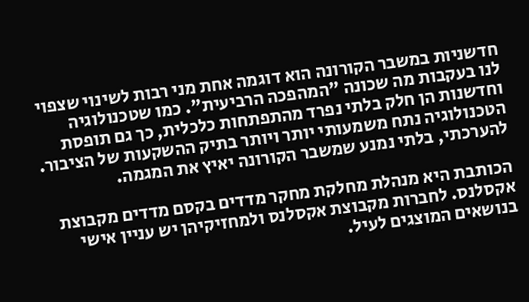חדשניות במשבר הקורונה הוא דוגמה אחת מני רבות לשינוי שצפוי לנו בעקבות מה שכונה "המהפכה הרביעית". כמו שטכנולוגיה וחדשנות הן חלק בלתי נפרד מהתפתחות כלכלית, כך גם תופסת הטכנולוגיה נתח משמעותי יותר ויותר בתיק ההשקעות של הציבור. להערכתי, בלתי נמנע שמשבר הקורונה יאיץ את המגמה.

הכותבת היא מנהלת מחלקת מחקר מדדים בקסם מדדים מקבוצת אקסלנס. לחברות מקבוצת אקסלנס ולמחזיקיהן יש עניין אישי בנושאים המוצגים לעיל.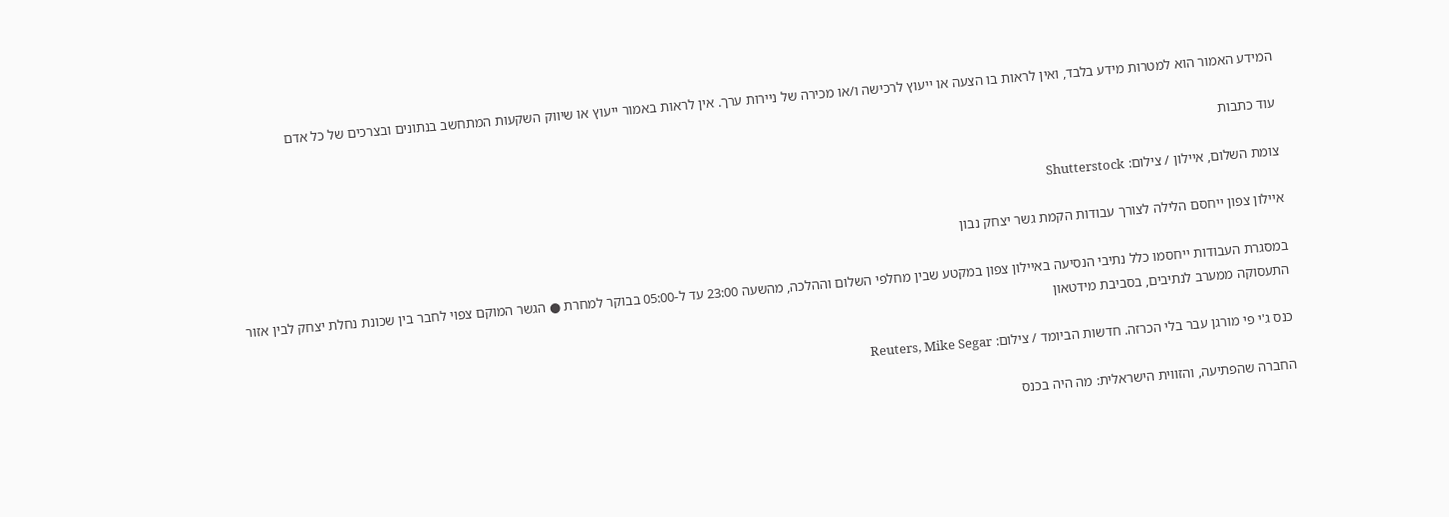המידע האמור הוא למטרות מידע בלבד, ואין לראות בו הצעה או ייעוץ לרכישה ו/או מכירה של ניירות ערך. אין לראות באמור ייעוץ או שיווק השקעות המתחשב בנתונים ובצרכים של כל אדם

עוד כתבות

צומת השלום, איילון / צילום: Shutterstock

איילון צפון ייחסם הלילה לצורך עבודות הקמת גשר יצחק נבון

במסגרת העבודות ייחסמו כלל נתיבי הנסיעה באיילון צפון במקטע שבין מחלפי השלום וההלכה, מהשעה 23:00 עד ל-05:00 בבוקר למחרת ● הגשר המוקם צפוי לחבר בין שכונת נחלת יצחק לבין אזור התעסוקה ממערב לנתיבים, בסביבת מידטאון

כנס ג'י פי מורגן עבר בלי הכרזה. חדשות הביומד / צילום: Reuters, Mike Segar

החברה שהפתיעה, והזווית הישראלית: מה היה בכנס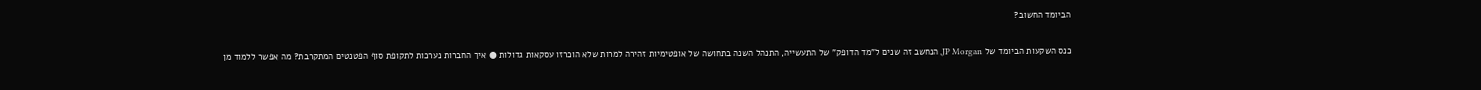הביומד החשוב?

כנס השקעות הביומד של JP Morgan, הנחשב זה שנים ל"מד הדופק" של התעשייה, התנהל השנה בתחושה של אופטימיות זהירה למרות שלא הוכרזו עסקאות גדולות ● איך החברות נערכות לתקופת סוף הפטנטים המתקרבת? מה אפשר ללמוד מן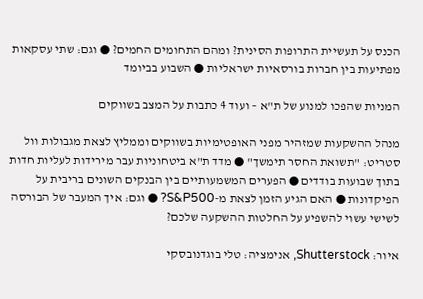הכנס על תעשיית התרופות הסינית? ומהם התחומים החמים? ● וגם: שתי עסקאות מפתיעות בין חברות בורסאיות ישראליות ● השבוע בביומד

המניות שהפכו למנוע של ת"א – ועוד 4 כתבות על המצב בשווקים

מנהל ההשקעות שמזהיר מפני האופטימיות בשווקים וממליץ לצאת מגבולות וול סטריט: "תשואת החסר תימשך" ● מדד ת"א ביטחוניות עבר מירידות לעליות חדות בתוך שבועות בודדים ● הפערים המשמעותיים בין הבנקים השונים בריבית על הפיקדונות ● האם הגיע הזמן לצאת מ-S&P500? ● וגם: איך המעבר של הבורסה לשישי עשוי להשפיע על החלטות ההשקעה שלכם?

איור: Shutterstock, אנימציה: טלי בוגדנובסקי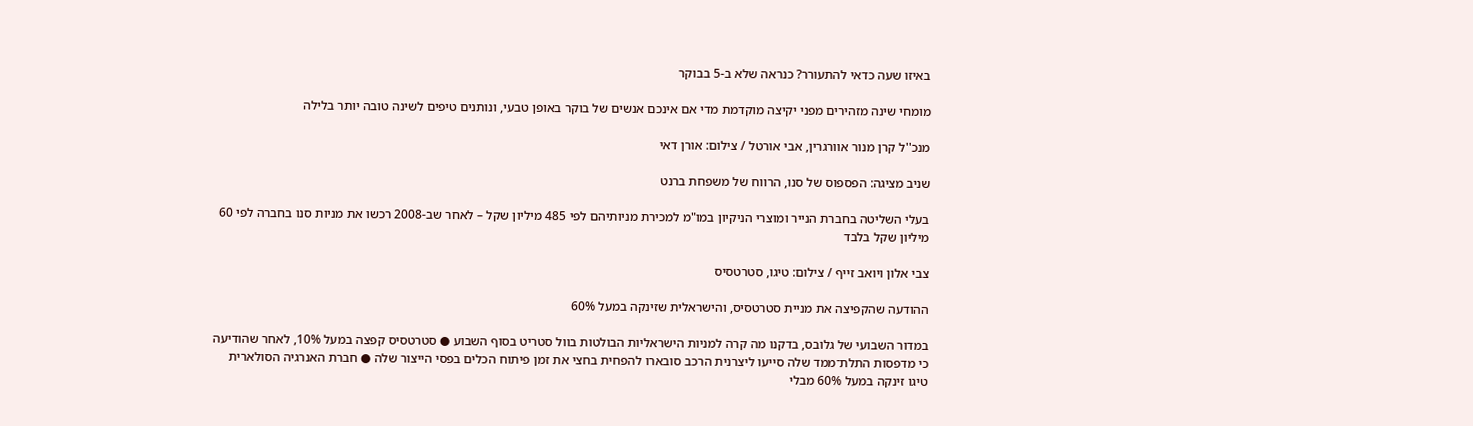באיזו שעה כדאי להתעורר? כנראה שלא ב-5 בבוקר

מומחי שינה מזהירים מפני יקיצה מוקדמת מדי אם אינכם אנשים של בוקר באופן טבעי, ונותנים טיפים לשינה טובה יותר בלילה

מנכ''ל קרן מנור אוורגרין, אבי אורטל / צילום: אורן דאי

שניב מציגה: הפספוס של סנו, הרווח של משפחת ברנט

בעלי השליטה בחברת הנייר ומוצרי הניקיון במו"מ למכירת מניותיהם לפי 485 מיליון שקל – לאחר שב-2008 רכשו את מניות סנו בחברה לפי 60 מיליון שקל בלבד

צבי אלון ויואב זייף / צילום: טיגו, סטרטסיס

ההודעה שהקפיצה את מניית סטרטסיס, והישראלית שזינקה במעל 60%

במדור השבועי של גלובס, בדקנו מה קרה למניות הישראליות הבולטות בוול סטריט בסוף השבוע ● סטרטסיס קפצה במעל 10%, לאחר שהודיעה כי מדפסות התלת־ממד שלה סייעו ליצרנית הרכב סובארו להפחית בחצי את זמן פיתוח הכלים בפסי הייצור שלה ● חברת האנרגיה הסולארית טיגו זינקה במעל 60% מבלי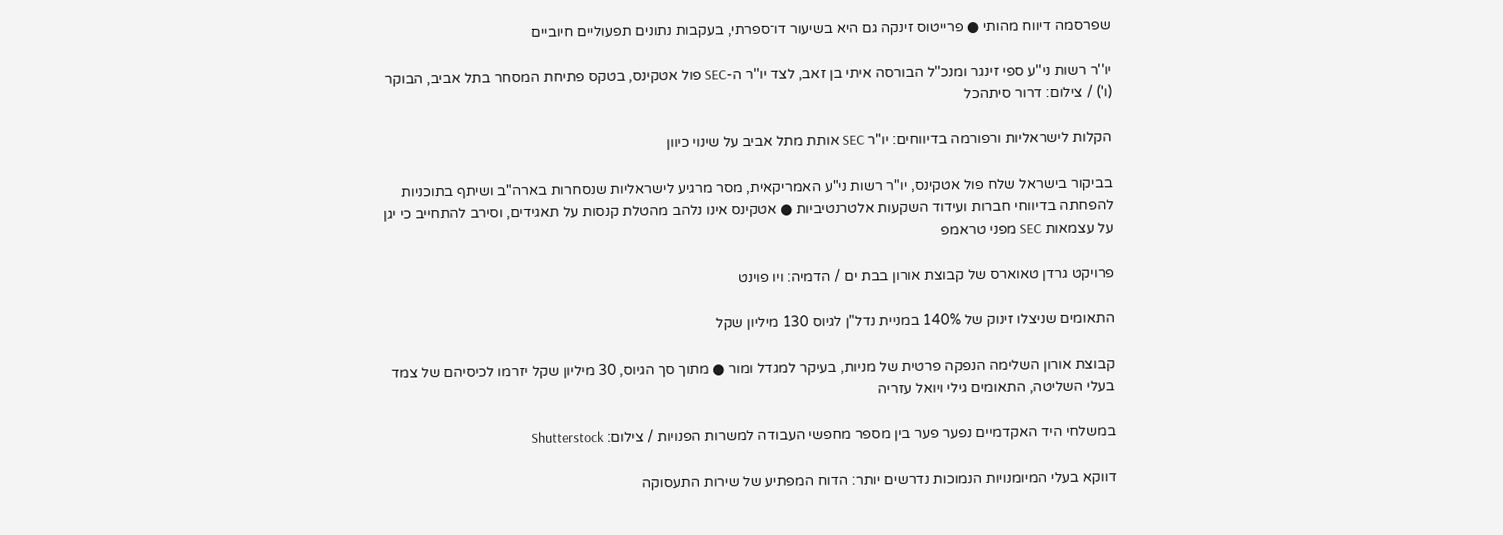שפרסמה דיווח מהותי ● פרייטוס זינקה גם היא בשיעור דו־ספרתי, בעקבות נתונים תפעוליים חיוביים

יו''ר רשות ני''ע ספי זינגר ומנכ''ל הבורסה איתי בן זאב, לצד יו''ר ה-SEC פול אטקינס, בטקס פתיחת המסחר בתל אביב, הבוקר (ו') / צילום: דרור סיתהכל

הקלות לישראליות ורפורמה בדיווחים: יו"ר SEC אותת מתל אביב על שינוי כיוון

בביקור בישראל שלח פול אטקינס, יו"ר רשות ני"ע האמריקאית, מסר מרגיע לישראליות שנסחרות בארה"ב ושיתף בתוכניות להפחתה בדיווחי חברות ועידוד השקעות אלטרנטיביות ● אטקינס אינו נלהב מהטלת קנסות על תאגידים, וסירב להתחייב כי יגן על עצמאות SEC מפני טראמפ

פרויקט גרדן טאוארס של קבוצת אורון בבת ים / הדמיה: ויו פוינט

התאומים שניצלו זינוק של 140% במניית נדל"ן לגיוס 130 מיליון שקל

קבוצת אורון השלימה הנפקה פרטית של מניות, בעיקר למגדל ומור ● מתוך סך הגיוס, 30 מיליון שקל יזרמו לכיסיהם של צמד בעלי השליטה, התאומים גילי ויואל עזריה

במשלחי היד האקדמיים נפער פער בין מספר מחפשי העבודה למשרות הפנויות / צילום: Shutterstock

דווקא בעלי המיומנויות הנמוכות נדרשים יותר: הדוח המפתיע של שירות התעסוקה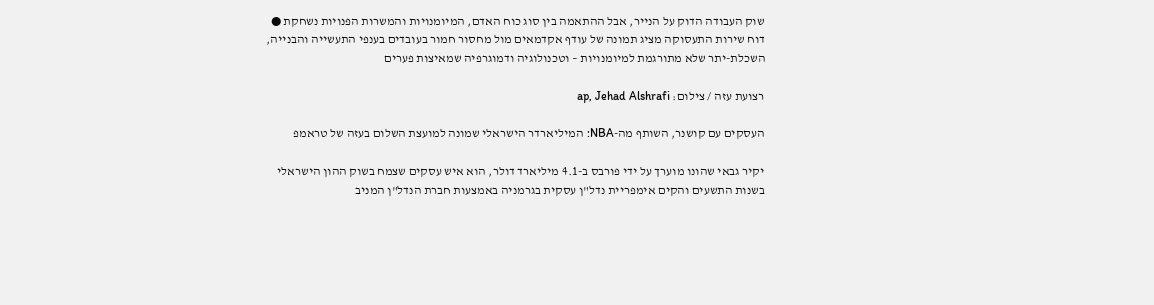שוק העבודה הדוק על הנייר, אבל ההתאמה בין סוג כוח האדם, המיומנויות והמשרות הפנויות נשחקת ● דוח שירות התעסוקה מציג תמונה של עודף אקדמאים מול מחסור חמור בעובדים בענפי התעשייה והבנייה, השכלת-יתר שלא מתורגמת למיומנויות – וטכנולוגיה ודמוגרפיה שמאיצות פערים

רצועת עזה / צילום: ap, Jehad Alshrafi

העסקים עם קושנר, השותף מה-NBA: המיליארדר הישראלי שמונה למועצת השלום בעזה של טראמפ

יקיר גבאי שהונו מוערך על ידי פורבס ב-4.1 מיליארד דולר, הוא איש עסקים שצמח בשוק ההון הישראלי בשנות התשעים והקים אימפריית נדל"ן עסקית בגרמניה באמצעות חברת הנדל"ן המניב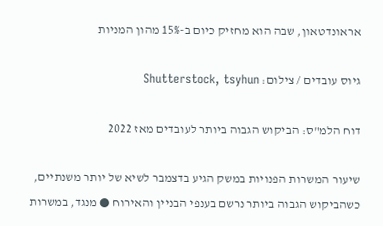אראונדטאון, שבה הוא מחזיק כיום ב-15% מהון המניות

גיוס עובדים / צילום: Shutterstock, tsyhun

דוח הלמ"ס: הביקוש הגבוה ביותר לעובדים מאז 2022

שיעור המשרות הפנויות במשק הגיע בדצמבר לשיא של יותר משנתיים, כשהביקוש הגבוה ביותר נרשם בענפי הבניין והאירוח ● מנגד, במשרות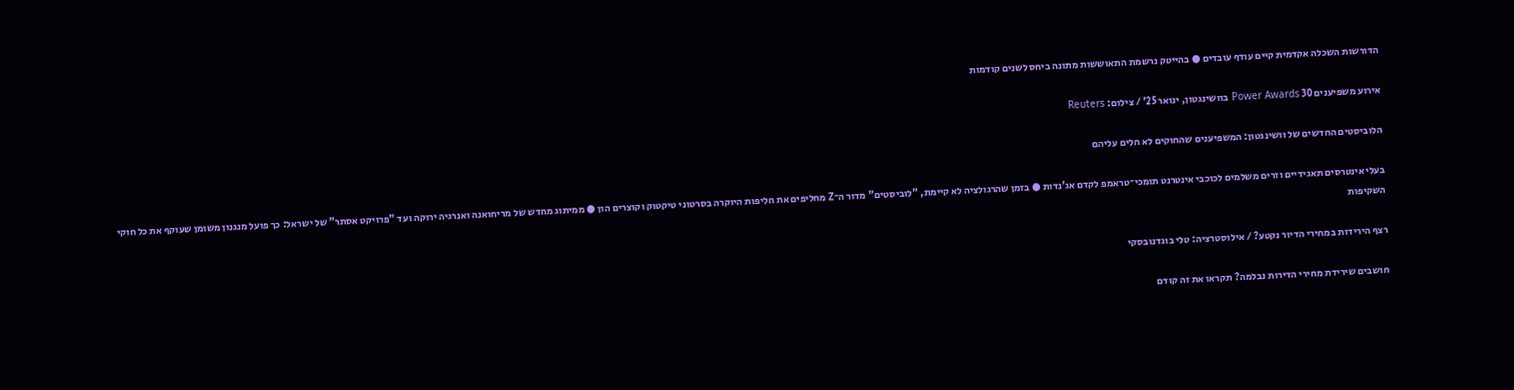הדורשות השכלה אקדמית קיים עודף עובדים ● בהייטק נרשמת התאוששות מתונה ביחס לשנים קודמות

אירוע משפיענים 30 Power Awards בוושינגטון, ינואר 25' / צילום: Reuters

הלוביסטים החדשים של וושינגטון: המשפיענים שהחוקים לא חלים עליהם

בעלי אינטרסים תאגידיים וזרים משלמים לכוכבי אינטרנט תומכי־טראמפ לקדם אג'נדות ● בזמן שהרגולציה לא קיימת, "לוביסטים" מדור ה־Z מחליפים את חליפות היוקרה בסרטוני טיקטוק וקוצרים הון ● ממיתוג מחדש של מריחואנה ואנרגיה ירוקה ועד "פרויקט אסתר" של ישראל: כך פועל מנגנון משומן שעוקף את כל חוקי השקיפות

רצף הירידות במחירי הדיור נקטע? / אילוסטרציה: טלי בוגדנובסקי

חושבים שירידת מחירי הדירות נבלמה? תקראו את זה קודם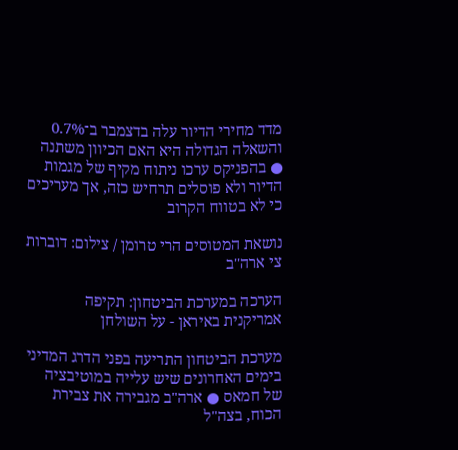מדד מחירי הדיור עלה בדצמבר ב־0.7% והשאלה הגדולה היא האם הכיוון משתנה ● בהפניקס ערכו ניתוח מקיף של מגמות הדיור ולא פוסלים תרחיש כזה, אך מעריכים כי לא בטווח הקרוב

נושאת המטוסים הרי טרומן / צילום: דוברות צי ארה''ב

הערכה במערכת הביטחון: תקיפה אמריקנית באיראן - על השולחן

מערכת הביטחון התריעה בפני הדרג המדיני בימים האחרונים שיש עלייה במוטיבציה של חמאס ● ארה"ב מגבירה את צבירת הכוח, בצה"ל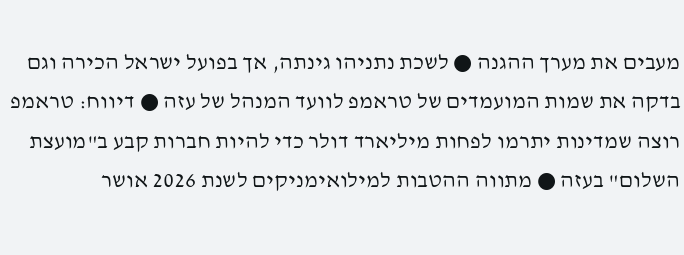מעבים את מערך ההגנה ● לשכת נתניהו גינתה, אך בפועל ישראל הכירה וגם בדקה את שמות המועמדים של טראמפ לוועד המנהל של עזה ● דיווח: טראמפ רוצה שמדינות יתרמו לפחות מיליארד דולר כדי להיות חברות קבע ב"מועצת השלום" בעזה ● מתווה ההטבות למילואימניקים לשנת 2026 אושר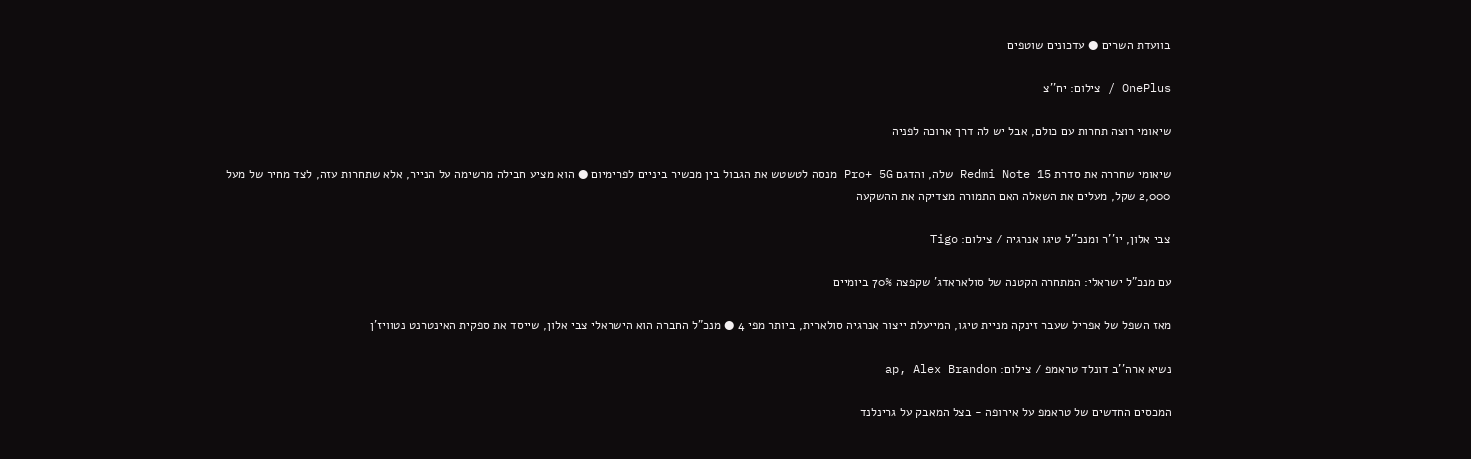בוועדת השרים ● עדכונים שוטפים

OnePlus / צילום: יח''צ

שיאומי רוצה תחרות עם כולם, אבל יש לה דרך ארוכה לפניה

שיאומי שחררה את סדרת Redmi Note 15 שלה, והדגם Pro+ 5G מנסה לטשטש את הגבול בין מכשיר ביניים לפרימיום ● הוא מציע חבילה מרשימה על הנייר, אלא שתחרות עזה, לצד מחיר של מעל 2,000 שקל, מעלים את השאלה האם התמורה מצדיקה את ההשקעה

צבי אלון, יו''ר ומנכ''ל טיגו אנרגיה / צילום: Tigo

עם מנכ"ל ישראלי: המתחרה הקטנה של סולאראדג' שקפצה 70% ביומיים

מאז השפל של אפריל שעבר זינקה מניית טיגו, המייעלת ייצור אנרגיה סולארית, ביותר מפי 4 ● מנכ"ל החברה הוא הישראלי צבי אלון, שייסד את ספקית האינטרנט נטוויז'ן

נשיא ארה''ב דונלד טראמפ / צילום: ap, Alex Brandon

המכסים החדשים של טראמפ על אירופה - בצל המאבק על גרינלנד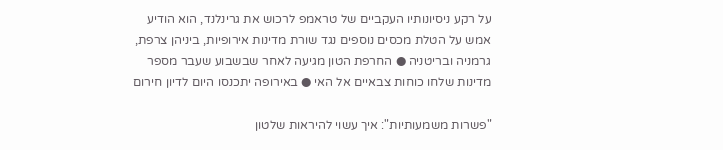על רקע ניסיונותיו העקביים של טראמפ לרכוש את גרינלנד, הוא הודיע אמש על הטלת מכסים נוספים נגד שורת מדינות אירופיות, ביניהן צרפת, גרמניה ובריטניה ● החרפת הטון מגיעה לאחר שבשבוע שעבר מספר מדינות שלחו כוחות צבאיים אל האי ● באירופה יתכנסו היום לדיון חירום

"פשרות משמעותיות": איך עשוי להיראות שלטון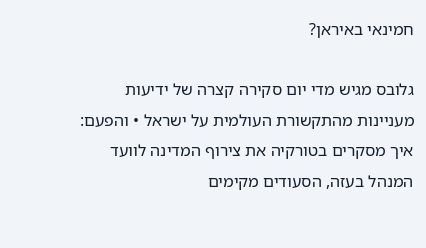חמינאי באיראן?

גלובס מגיש מדי יום סקירה קצרה של ידיעות מעניינות מהתקשורת העולמית על ישראל • והפעם: איך מסקרים בטורקיה את צירוף המדינה לוועד המנהל בעזה, הסעודים מקימים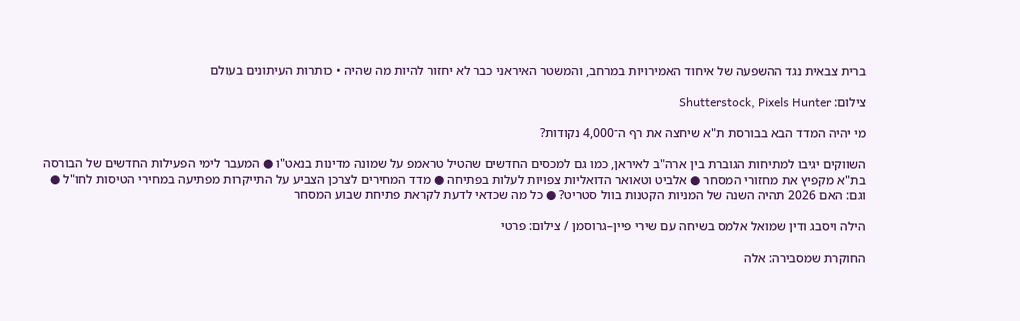ברית צבאית נגד ההשפעה של איחוד האמירויות במרחב, והמשטר האיראני כבר לא יחזור להיות מה שהיה • כותרות העיתונים בעולם

צילום: Shutterstock, Pixels Hunter

מי יהיה המדד הבא בבורסת ת"א שיחצה את רף ה־4,000 נקודות?

השווקים יגיבו למתיחות הגוברת בין ארה"ב לאיראן, כמו גם למכסים החדשים שהטיל טראמפ על שמונה מדינות בנאט"ו ● המעבר לימי הפעילות החדשים של הבורסה בת"א מקפיץ את מחזורי המסחר ● אלביט וטאואר הדואליות צפויות לעלות בפתיחה ● מדד המחירים לצרכן הצביע על התייקרות מפתיעה במחירי הטיסות לחו"ל ● וגם: האם 2026 תהיה השנה של המניות הקטנות בוול סטריט? ● כל מה שכדאי לדעת לקראת פתיחת שבוע המסחר

הילה ויסבג ודין שמואל אלמס בשיחה עם שירי פיין–גרוסמן / צילום: פרטי

החוקרת שמסבירה: אלה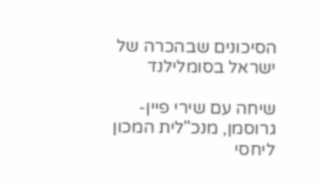הסיכונים שבהכרה של ישראל בסומלילנד

שיחה עם שירי פיין-גרוסמן, מנכ"לית המכון ליחסי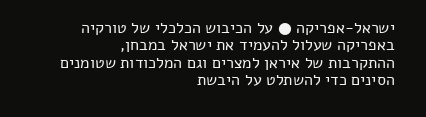ישראל-אפריקה ● על הכיבוש הכלכלי של טורקיה באפריקה שעלול להעמיד את ישראל במבחן, ההתקרבות של איראן למצרים וגם המלכודות שטומנים הסינים כדי להשתלט על היבשת